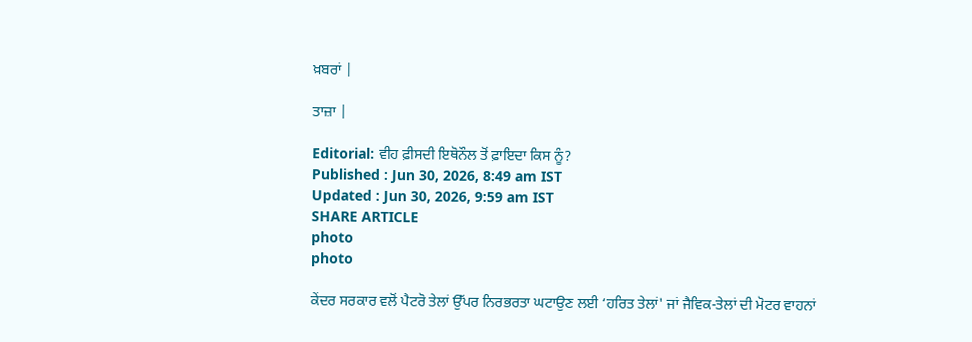ਖ਼ਬਰਾਂ |

ਤਾਜ਼ਾ |

Editorial: ਵੀਹ ਫ਼ੀਸਦੀ ਇਥੋਨੌਲ ਤੋਂ ਫ਼ਾਇਦਾ ਕਿਸ ਨੂੰ?
Published : Jun 30, 2026, 8:49 am IST
Updated : Jun 30, 2026, 9:59 am IST
SHARE ARTICLE
photo
photo

ਕੇਂਦਰ ਸਰਕਾਰ ਵਲੋਂ ਪੈਟਰੋ ਤੇਲਾਂ ਉੱਪਰ ਨਿਰਭਰਤਾ ਘਟਾਉਣ ਲਈ ‘ਹਰਿਤ ਤੇਲਾਂ' ਜਾਂ ਜੈਵਿਕ-ਤੇਲਾਂ ਦੀ ਮੋਟਰ ਵਾਹਨਾਂ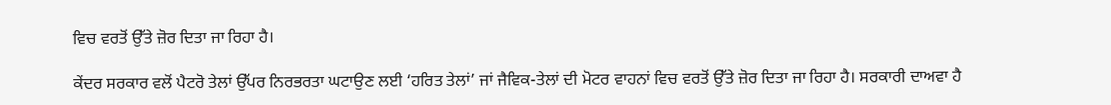ਵਿਚ ਵਰਤੋਂ ਉੱਤੇ ਜ਼ੋਰ ਦਿਤਾ ਜਾ ਰਿਹਾ ਹੈ।

ਕੇਂਦਰ ਸਰਕਾਰ ਵਲੋਂ ਪੈਟਰੋ ਤੇਲਾਂ ਉੱਪਰ ਨਿਰਭਰਤਾ ਘਟਾਉਣ ਲਈ ‘ਹਰਿਤ ਤੇਲਾਂ’ ਜਾਂ ਜੈਵਿਕ-ਤੇਲਾਂ ਦੀ ਮੋਟਰ ਵਾਹਨਾਂ ਵਿਚ ਵਰਤੋਂ ਉੱਤੇ ਜ਼ੋਰ ਦਿਤਾ ਜਾ ਰਿਹਾ ਹੈ। ਸਰਕਾਰੀ ਦਾਅਵਾ ਹੈ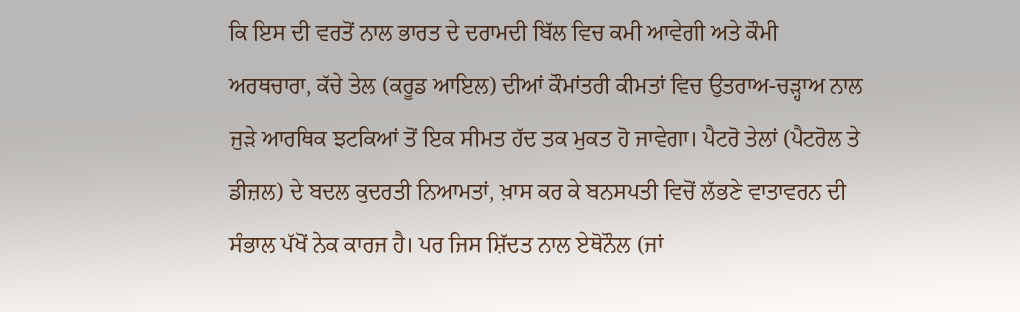ਕਿ ਇਸ ਦੀ ਵਰਤੋਂ ਨਾਲ ਭਾਰਤ ਦੇ ਦਰਾਮਦੀ ਬਿੱਲ ਵਿਚ ਕਮੀ ਆਵੇਗੀ ਅਤੇ ਕੌਮੀ ਅਰਥਚਾਰਾ, ਕੱਚੇ ਤੇਲ (ਕਰੂਡ ਆਇਲ) ਦੀਆਂ ਕੌਮਾਂਤਰੀ ਕੀਮਤਾਂ ਵਿਚ ਉਤਰਾਅ-ਚੜ੍ਹਾਅ ਨਾਲ ਜੁੜੇ ਆਰਥਿਕ ਝਟਕਿਆਂ ਤੋਂ ਇਕ ਸੀਮਤ ਹੱਦ ਤਕ ਮੁਕਤ ਹੋ ਜਾਵੇਗਾ। ਪੈਟਰੋ ਤੇਲਾਂ (ਪੈਟਰੋਲ ਤੇ ਡੀਜ਼ਲ) ਦੇ ਬਦਲ ਕੁਦਰਤੀ ਨਿਆਮਤਾਂ, ਖ਼ਾਸ ਕਰ ਕੇ ਬਨਸਪਤੀ ਵਿਚੋਂ ਲੱਭਣੇ ਵਾਤਾਵਰਨ ਦੀ ਸੰਭਾਲ ਪੱਖੋਂ ਨੇਕ ਕਾਰਜ ਹੈ। ਪਰ ਜਿਸ ਸ਼ਿੱਦਤ ਨਾਲ ਏਥੋਨੌਲ (ਜਾਂ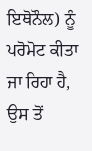ਇਥੋਨੌਲ) ਨੂੰ ਪਰੋਮੋਟ ਕੀਤਾ ਜਾ ਰਿਹਾ ਹੈ, ਉਸ ਤੋਂ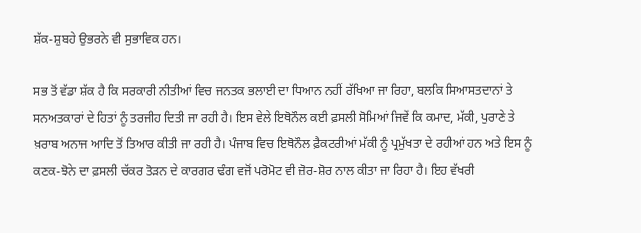ਸ਼ੱਕ-ਸ਼ੁਬਹੇ ਉਭਰਨੇ ਵੀ ਸੁਭਾਵਿਕ ਹਨ।

ਸਭ ਤੋਂ ਵੱਡਾ ਸ਼ੱਕ ਹੈ ਕਿ ਸਰਕਾਰੀ ਨੀਤੀਆਂ ਵਿਚ ਜਨਤਕ ਭਲਾਈ ਦਾ ਧਿਆਨ ਨਹੀਂ ਰੱਖਿਆ ਜਾ ਰਿਹਾ, ਬਲਕਿ ਸਿਆਸਤਦਾਨਾਂ ਤੇ ਸਨਅਤਕਾਰਾਂ ਦੇ ਹਿਤਾਂ ਨੂੰ ਤਰਜੀਹ ਦਿਤੀ ਜਾ ਰਹੀ ਹੈ। ਇਸ ਵੇਲੇ ਇਥੋਨੌਲ ਕਈ ਫ਼ਸਲੀ ਸੋਮਿਆਂ ਜਿਵੇਂ ਕਿ ਕਮਾਦ, ਮੱਕੀ, ਪੁਰਾਣੇ ਤੇ ਖ਼ਰਾਬ ਅਨਾਜ ਆਦਿ ਤੋਂ ਤਿਆਰ ਕੀਤੀ ਜਾ ਰਹੀ ਹੈ। ਪੰਜਾਬ ਵਿਚ ਇਥੋਨੌਲ ਫ਼ੈਕਟਰੀਆਂ ਮੱਕੀ ਨੂੰ ਪ੍ਰਮੁੱਖਤਾ ਦੇ ਰਹੀਆਂ ਹਨ ਅਤੇ ਇਸ ਨੂੰ ਕਣਕ-ਝੋਨੇ ਦਾ ਫ਼ਸਲੀ ਚੱਕਰ ਤੋੜਨ ਦੇ ਕਾਰਗਰ ਢੰਗ ਵਜੋਂ ਪਰੋਮੋਟ ਵੀ ਜ਼ੋਰ-ਸ਼ੋਰ ਨਾਲ ਕੀਤਾ ਜਾ ਰਿਹਾ ਹੈ। ਇਹ ਵੱਖਰੀ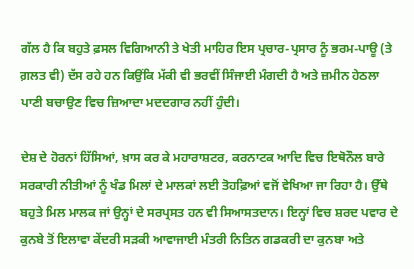ਗੱਲ ਹੈ ਕਿ ਬਹੁਤੇ ਫ਼ਸਲ ਵਿਗਿਆਨੀ ਤੇ ਖੇਤੀ ਮਾਹਿਰ ਇਸ ਪ੍ਰਚਾਰ-ਪ੍ਰਸਾਰ ਨੂੰ ਭਰਮ-ਪਾਊ (ਤੇ ਗ਼ਲਤ ਵੀ) ਦੱਸ ਰਹੇ ਹਨ ਕਿਉਂਕਿ ਮੱਕੀ ਵੀ ਭਰਵੀਂ ਸਿੰਜਾਈ ਮੰਗਦੀ ਹੈ ਅਤੇ ਜ਼ਮੀਨ ਹੇਠਲਾ ਪਾਣੀ ਬਚਾਉਣ ਵਿਚ ਜ਼ਿਆਦਾ ਮਦਦਗਾਰ ਨਹੀਂ ਹੁੰਦੀ।

ਦੇਸ਼ ਦੇ ਹੋਰਨਾਂ ਹਿੱਸਿਆਂ, ਖ਼ਾਸ ਕਰ ਕੇ ਮਹਾਰਾਸ਼ਟਰ, ਕਰਨਾਟਕ ਆਦਿ ਵਿਚ ਇਥੋਨੌਲ ਬਾਰੇ ਸਰਕਾਰੀ ਨੀਤੀਆਂ ਨੂੰ ਖੰਡ ਮਿਲਾਂ ਦੇ ਮਾਲਕਾਂ ਲਈ ਤੋਹਫ਼ਿਆਂ ਵਜੋਂ ਵੇਖਿਆ ਜਾ ਰਿਹਾ ਹੈ। ਉੱਥੇ ਬਹੁਤੇ ਮਿਲ ਮਾਲਕ ਜਾਂ ਉਨ੍ਹਾਂ ਦੇ ਸਰਪ੍ਰਸਤ ਹਨ ਵੀ ਸਿਆਸਤਦਾਨ। ਇਨ੍ਹਾਂ ਵਿਚ ਸ਼ਰਦ ਪਵਾਰ ਦੇ ਕੁਨਬੇ ਤੋਂ ਇਲਾਵਾ ਕੇਂਦਰੀ ਸੜਕੀ ਆਵਾਜਾਈ ਮੰਤਰੀ ਨਿਤਿਨ ਗਡਕਰੀ ਦਾ ਕੁਨਬਾ ਅਤੇ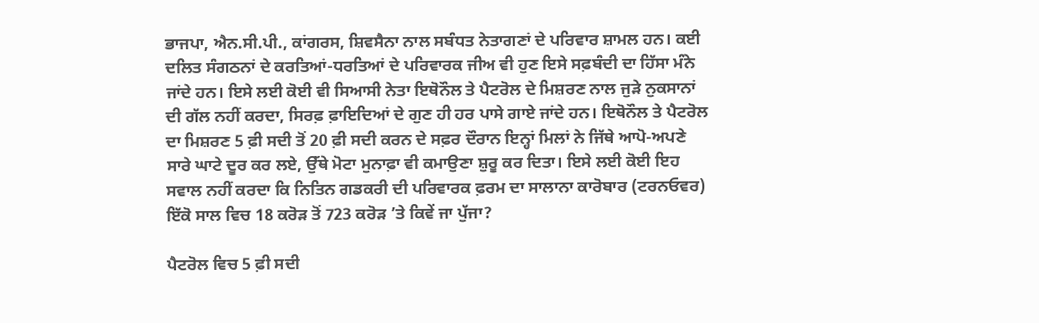ਭਾਜਪਾ, ਐਨ.ਸੀ.ਪੀ., ਕਾਂਗਰਸ, ਸ਼ਿਵਸੈਨਾ ਨਾਲ ਸਬੰਧਤ ਨੇਤਾਗਣਾਂ ਦੇ ਪਰਿਵਾਰ ਸ਼ਾਮਲ ਹਨ। ਕਈ ਦਲਿਤ ਸੰਗਠਨਾਂ ਦੇ ਕਰਤਿਆਂ-ਧਰਤਿਆਂ ਦੇ ਪਰਿਵਾਰਕ ਜੀਅ ਵੀ ਹੁਣ ਇਸੇ ਸਫ਼ਬੰਦੀ ਦਾ ਹਿੱਸਾ ਮੰਨੇ ਜਾਂਦੇ ਹਨ। ਇਸੇ ਲਈ ਕੋਈ ਵੀ ਸਿਆਸੀ ਨੇਤਾ ਇਥੋਨੌਲ ਤੇ ਪੈਟਰੋਲ ਦੇ ਮਿਸ਼ਰਣ ਨਾਲ ਜੁੜੇ ਨੁਕਸਾਨਾਂ ਦੀ ਗੱਲ ਨਹੀਂ ਕਰਦਾ, ਸਿਰਫ਼ ਫ਼ਾਇਦਿਆਂ ਦੇ ਗੁਣ ਹੀ ਹਰ ਪਾਸੇ ਗਾਏ ਜਾਂਦੇ ਹਨ। ਇਥੋਨੌਲ ਤੇ ਪੈਟਰੋਲ ਦਾ ਮਿਸ਼ਰਣ 5 ਫ਼ੀ ਸਦੀ ਤੋਂ 20 ਫ਼ੀ ਸਦੀ ਕਰਨ ਦੇ ਸਫ਼ਰ ਦੌਰਾਨ ਇਨ੍ਹਾਂ ਮਿਲਾਂ ਨੇ ਜਿੱਥੇ ਆਪੋ-ਅਪਣੇ ਸਾਰੇ ਘਾਟੇ ਦੂਰ ਕਰ ਲਏ, ਉੱਥੇ ਮੋਟਾ ਮੁਨਾਫ਼ਾ ਵੀ ਕਮਾਉਣਾ ਸ਼ੁਰੂ ਕਰ ਦਿਤਾ। ਇਸੇ ਲਈ ਕੋਈ ਇਹ ਸਵਾਲ ਨਹੀਂ ਕਰਦਾ ਕਿ ਨਿਤਿਨ ਗਡਕਰੀ ਦੀ ਪਰਿਵਾਰਕ ਫ਼ਰਮ ਦਾ ਸਾਲਾਨਾ ਕਾਰੋਬਾਰ (ਟਰਨਓਵਰ) ਇੱਕੋ ਸਾਲ ਵਿਚ 18 ਕਰੋੜ ਤੋਂ 723 ਕਰੋੜ ’ਤੇ ਕਿਵੇਂ ਜਾ ਪੁੱਜਾ?

ਪੈਟਰੋਲ ਵਿਚ 5 ਫ਼ੀ ਸਦੀ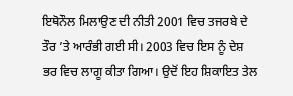ਇਥੋਨੌਲ ਮਿਲਾਉਣ ਦੀ ਨੀਤੀ 2001 ਵਿਚ ਤਜਰਬੇ ਦੇ ਤੌਰ ’ਤੇ ਆਰੰਭੀ ਗਈ ਸੀ। 2003 ਵਿਚ ਇਸ ਨੂੰ ਦੇਸ਼ ਭਰ ਵਿਚ ਲਾਗੂ ਕੀਤਾ ਗਿਆ। ਉਦੋਂ ਇਹ ਸ਼ਿਕਾਇਤ ਤੇਲ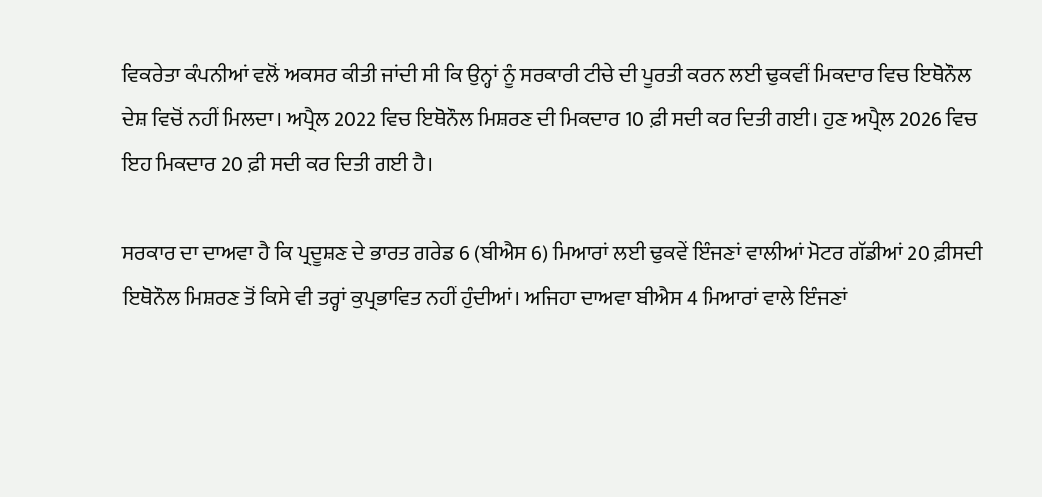ਵਿਕਰੇਤਾ ਕੰਪਨੀਆਂ ਵਲੋਂ ਅਕਸਰ ਕੀਤੀ ਜਾਂਦੀ ਸੀ ਕਿ ਉਨ੍ਹਾਂ ਨੂੰ ਸਰਕਾਰੀ ਟੀਚੇ ਦੀ ਪੂਰਤੀ ਕਰਨ ਲਈ ਢੁਕਵੀਂ ਮਿਕਦਾਰ ਵਿਚ ਇਥੋਨੌਲ ਦੇਸ਼ ਵਿਚੋਂ ਨਹੀਂ ਮਿਲਦਾ। ਅਪ੍ਰੈਲ 2022 ਵਿਚ ਇਥੋਨੌਲ ਮਿਸ਼ਰਣ ਦੀ ਮਿਕਦਾਰ 10 ਫ਼ੀ ਸਦੀ ਕਰ ਦਿਤੀ ਗਈ। ਹੁਣ ਅਪ੍ਰੈਲ 2026 ਵਿਚ ਇਹ ਮਿਕਦਾਰ 20 ਫ਼ੀ ਸਦੀ ਕਰ ਦਿਤੀ ਗਈ ਹੈ।

ਸਰਕਾਰ ਦਾ ਦਾਅਵਾ ਹੈ ਕਿ ਪ੍ਰਦੂਸ਼ਣ ਦੇ ਭਾਰਤ ਗਰੇਡ 6 (ਬੀਐਸ 6) ਮਿਆਰਾਂ ਲਈ ਢੁਕਵੇਂ ਇੰਜਣਾਂ ਵਾਲੀਆਂ ਮੋਟਰ ਗੱਡੀਆਂ 20 ਫ਼ੀਸਦੀ ਇਥੋਨੌਲ ਮਿਸ਼ਰਣ ਤੋਂ ਕਿਸੇ ਵੀ ਤਰ੍ਹਾਂ ਕੁਪ੍ਰਭਾਵਿਤ ਨਹੀਂ ਹੁੰਦੀਆਂ। ਅਜਿਹਾ ਦਾਅਵਾ ਬੀਐਸ 4 ਮਿਆਰਾਂ ਵਾਲੇ ਇੰਜਣਾਂ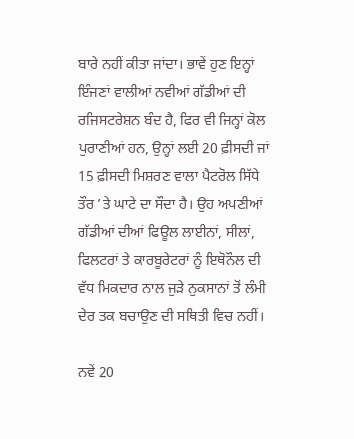ਬਾਰੇ ਨਹੀਂ ਕੀਤਾ ਜਾਂਦਾ। ਭਾਵੇਂ ਹੁਣ ਇਨ੍ਹਾਂ ਇੰਜਣਾਂ ਵਾਲੀਆਂ ਨਵੀਆਂ ਗੱਡੀਆਂ ਦੀ ਰਜਿਸਟਰੇਸ਼ਨ ਬੰਦ ਹੈ, ਫਿਰ ਵੀ ਜਿਨ੍ਹਾਂ ਕੋਲ ਪੁਰਾਣੀਆਂ ਹਨ, ਉਨ੍ਹਾਂ ਲਈ 20 ਫ਼ੀਸਦੀ ਜਾਂ 15 ਫ਼ੀਸਦੀ ਮਿਸ਼ਰਣ ਵਾਲਾ ਪੈਟਰੋਲ ਸਿੱਧੇ ਤੌਰ ’ਤੇ ਘਾਟੇ ਦਾ ਸੌਦਾ ਹੈ। ਉਹ ਅਪਣੀਆਂ ਗੱਡੀਆਂ ਦੀਆਂ ਫਿਊਲ ਲਾਈਨਾਂ, ਸੀਲਾਂ, ਫਿਲਟਰਾਂ ਤੇ ਕਾਰਬੂਰੇਟਰਾਂ ਨੂੰ ਇਥੋਨੌਲ ਦੀ ਵੱਧ ਮਿਕਦਾਰ ਨਾਲ ਜੁੜੇ ਨੁਕਸਾਨਾਂ ਤੋਂ ਲੰਮੀ ਦੇਰ ਤਕ ਬਚਾਉਣ ਦੀ ਸਥਿਤੀ ਵਿਚ ਨਹੀਂ।

ਨਵੇਂ 20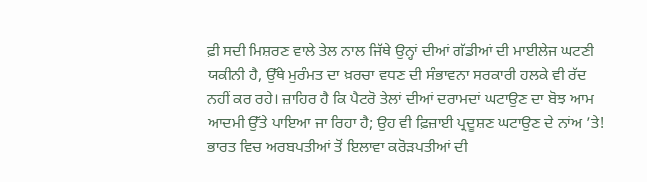ਫ਼ੀ ਸਦੀ ਮਿਸ਼ਰਣ ਵਾਲੇ ਤੇਲ ਨਾਲ ਜਿੱਥੇ ਉਨ੍ਹਾਂ ਦੀਆਂ ਗੱਡੀਆਂ ਦੀ ਮਾਈਲੇਜ ਘਟਣੀ ਯਕੀਨੀ ਹੈ, ਉੱਥੇ ਮੁਰੰਮਤ ਦਾ ਖ਼ਰਚਾ ਵਧਣ ਦੀ ਸੰਭਾਵਨਾ ਸਰਕਾਰੀ ਹਲਕੇ ਵੀ ਰੱਦ ਨਹੀਂ ਕਰ ਰਹੇ। ਜ਼ਾਹਿਰ ਹੈ ਕਿ ਪੈਟਰੋ ਤੇਲਾਂ ਦੀਆਂ ਦਰਾਮਦਾਂ ਘਟਾਉਣ ਦਾ ਬੋਝ ਆਮ ਆਦਮੀ ਉੱਤੇ ਪਾਇਆ ਜਾ ਰਿਹਾ ਹੈ; ਉਹ ਵੀ ਫ਼ਿਜ਼ਾਈ ਪ੍ਰਦੂਸ਼ਣ ਘਟਾਉਣ ਦੇ ਨਾਂਅ ’ਤੇ! ਭਾਰਤ ਵਿਚ ਅਰਬਪਤੀਆਂ ਤੋਂ ਇਲਾਵਾ ਕਰੋੜਪਤੀਆਂ ਦੀ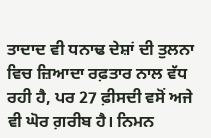ਤਾਦਾਦ ਵੀ ਧਨਾਢ ਦੇਸ਼ਾਂ ਦੀ ਤੁਲਨਾ ਵਿਚ ਜ਼ਿਆਦਾ ਰਫ਼ਤਾਰ ਨਾਲ ਵੱਧ ਰਹੀ ਹੈ, ਪਰ 27 ਫ਼ੀਸਦੀ ਵਸੋਂ ਅਜੇ ਵੀ ਘੋਰ ਗ਼ਰੀਬ ਹੈ। ਨਿਮਨ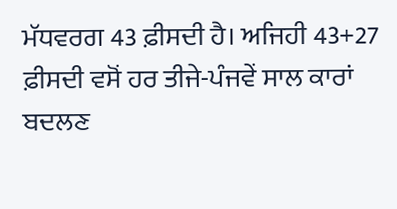ਮੱਧਵਰਗ 43 ਫ਼ੀਸਦੀ ਹੈ। ਅਜਿਹੀ 43+27 ਫ਼ੀਸਦੀ ਵਸੋਂ ਹਰ ਤੀਜੇ-ਪੰਜਵੇਂ ਸਾਲ ਕਾਰਾਂ ਬਦਲਣ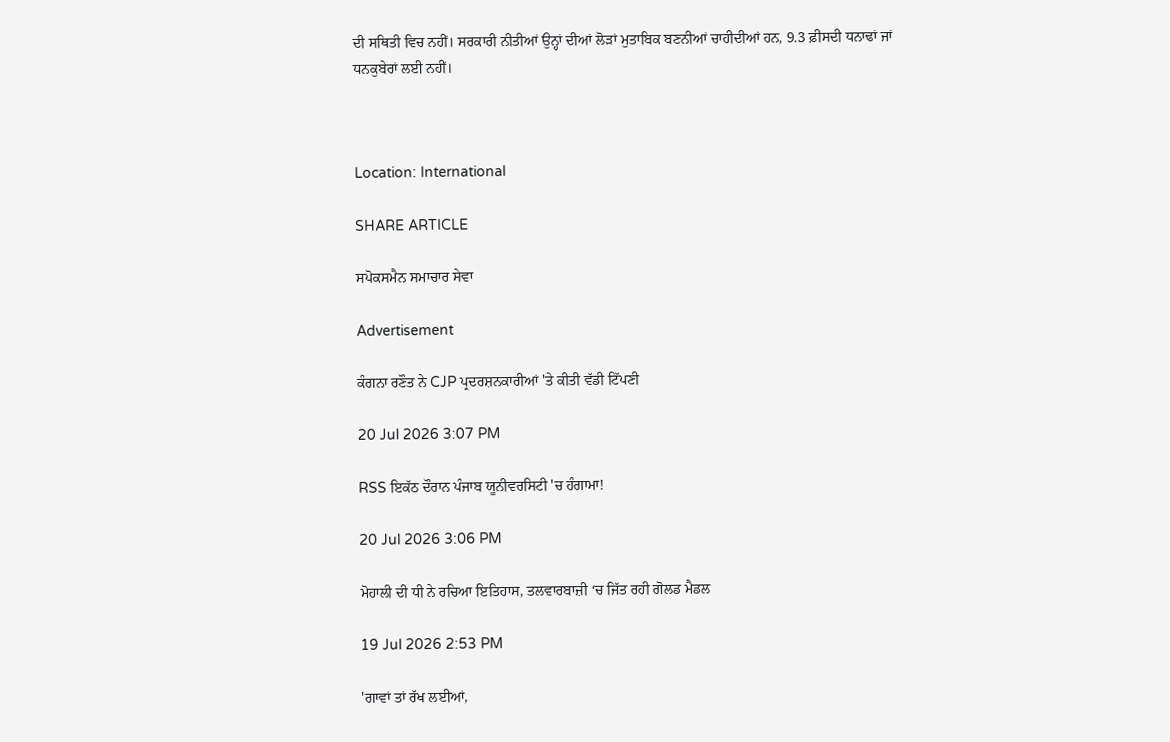ਦੀ ਸਥਿਤੀ ਵਿਚ ਨਹੀਂ। ਸਰਕਾਰੀ ਨੀਤੀਆਂ ਉਨ੍ਹਾਂ ਦੀਆਂ ਲੋੜਾਂ ਮੁਤਾਬਿਕ ਬਣਨੀਆਂ ਚਾਹੀਦੀਆਂ ਹਨ, 9.3 ਫ਼ੀਸਦੀ ਧਨਾਢਾਂ ਜਾਂ ਧਨਕੁਬੇਰਾਂ ਲਈ ਨਹੀਂ।



Location: International

SHARE ARTICLE

ਸਪੋਕਸਮੈਨ ਸਮਾਚਾਰ ਸੇਵਾ

Advertisement

ਕੰਗਨਾ ਰਣੌਤ ਨੇ CJP ਪ੍ਰਦਰਸ਼ਨਕਾਰੀਆਂ 'ਤੇ ਕੀਤੀ ਵੱਡੀ ਟਿੱਪਣੀ

20 Jul 2026 3:07 PM

RSS ਇਕੱਠ ਦੌਰਾਨ ਪੰਜਾਬ ਯੂਨੀਵਰਸਿਟੀ 'ਚ ਹੰਗਾਮਾ!

20 Jul 2026 3:06 PM

ਮੋਹਾਲੀ ਦੀ ਧੀ ਨੇ ਰਚਿਆ ਇਤਿਹਾਸ, ਤਲਵਾਰਬਾਜ਼ੀ ‘ਚ ਜਿੱਤ ਰਹੀ ਗੋਲਡ ਮੈਡਲ

19 Jul 2026 2:53 PM

'ਗਾਵਾਂ ਤਾਂ ਰੱਖ ਲਈਆਂ,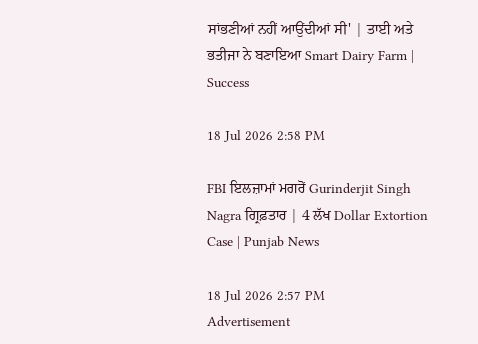ਸਾਂਭਣੀਆਂ ਨਹੀਂ ਆਉਂਦੀਆਂ ਸੀ' | ਤਾਈ ਅਤੇ ਭਤੀਜਾ ਨੇ ਬਣਾਇਆ Smart Dairy Farm | Success

18 Jul 2026 2:58 PM

FBI ਇਲਜ਼ਾਮਾਂ ਮਗਰੋਂ Gurinderjit Singh Nagra ਗ੍ਰਿਫ਼ਤਾਰ | 4 ਲੱਖ Dollar Extortion Case | Punjab News

18 Jul 2026 2:57 PM
Advertisement